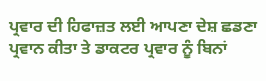ਪ੍ਰਵਾਰ ਦੀ ਹਿਫਾਜ਼ਤ ਲਈ ਆਪਣਾ ਦੇਸ਼ ਛਡਣਾ ਪ੍ਰਵਾਨ ਕੀਤਾ ਤੇ ਡਾਕਟਰ ਪ੍ਰਵਾਰ ਨੂੰ ਬਿਨਾਂ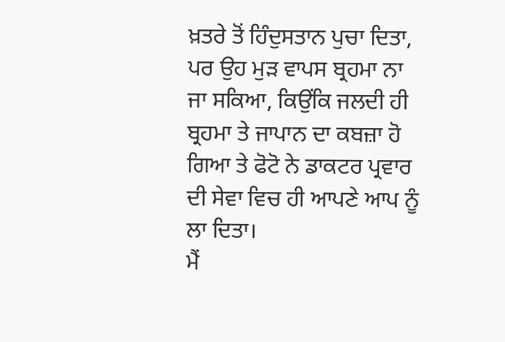ਖ਼ਤਰੇ ਤੋਂ ਹਿੰਦੁਸਤਾਨ ਪੁਚਾ ਦਿਤਾ, ਪਰ ਉਹ ਮੁੜ ਵਾਪਸ ਬ੍ਰਹਮਾ ਨਾ ਜਾ ਸਕਿਆ, ਕਿਉਂਕਿ ਜਲਦੀ ਹੀ ਬ੍ਰਹਮਾ ਤੇ ਜਾਪਾਨ ਦਾ ਕਬਜ਼ਾ ਹੋ ਗਿਆ ਤੇ ਫੋਟੋ ਨੇ ਡਾਕਟਰ ਪ੍ਰਵਾਰ ਦੀ ਸੇਵਾ ਵਿਚ ਹੀ ਆਪਣੇ ਆਪ ਨੂੰ ਲਾ ਦਿਤਾ।
ਮੈਂ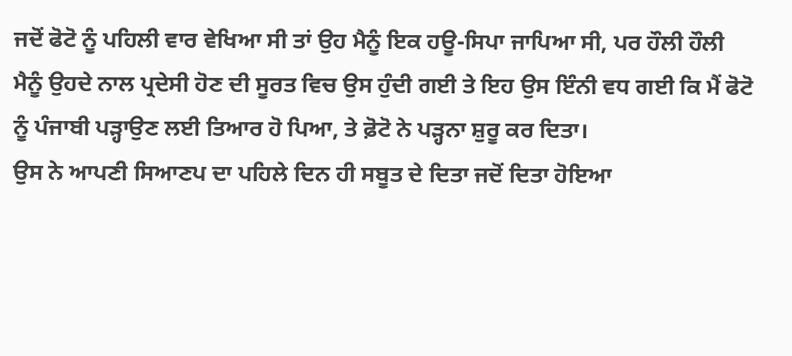ਜਦੋਂ ਫੋਟੋ ਨੂੰ ਪਹਿਲੀ ਵਾਰ ਵੇਖਿਆ ਸੀ ਤਾਂ ਉਹ ਮੈਨੂੰ ਇਕ ਹਊ-ਸਿਪਾ ਜਾਪਿਆ ਸੀ, ਪਰ ਹੌਲੀ ਹੌਲੀ ਮੈਨੂੰ ਉਹਦੇ ਨਾਲ ਪ੍ਰਦੇਸੀ ਹੋਣ ਦੀ ਸੂਰਤ ਵਿਚ ਉਸ ਹੁੰਦੀ ਗਈ ਤੇ ਇਹ ਉਸ ਇੰਨੀ ਵਧ ਗਈ ਕਿ ਮੈਂ ਫੋਟੋ ਨੂੰ ਪੰਜਾਬੀ ਪੜ੍ਹਾਉਣ ਲਈ ਤਿਆਰ ਹੋ ਪਿਆ, ਤੇ ਫ਼ੋਟੋ ਨੇ ਪੜ੍ਹਨਾ ਸ਼ੁਰੂ ਕਰ ਦਿਤਾ।
ਉਸ ਨੇ ਆਪਣੀ ਸਿਆਣਪ ਦਾ ਪਹਿਲੇ ਦਿਨ ਹੀ ਸਬੂਤ ਦੇ ਦਿਤਾ ਜਦੋਂ ਦਿਤਾ ਹੋਇਆ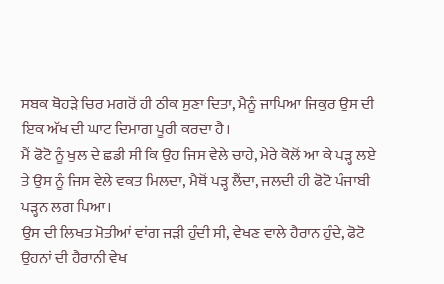ਸਬਕ ਥੋਹੜੇ ਚਿਰ ਮਗਰੋਂ ਹੀ ਠੀਕ ਸੁਣਾ ਦਿਤਾ, ਮੈਨੂੰ ਜਾਪਿਆ ਜਿਕੁਰ ਉਸ ਦੀ ਇਕ ਅੱਖ ਦੀ ਘਾਟ ਦਿਮਾਗ ਪੂਰੀ ਕਰਦਾ ਹੈ।
ਮੈਂ ਫੋਟੋ ਨੂੰ ਖੁਲ ਦੇ ਛਡੀ ਸੀ ਕਿ ਉਹ ਜਿਸ ਵੇਲੇ ਚਾਹੇ, ਮੇਰੇ ਕੋਲੋਂ ਆ ਕੇ ਪੜ੍ਹ ਲਏ ਤੇ ਉਸ ਨੂੰ ਜਿਸ ਵੇਲੇ ਵਕਤ ਮਿਲਦਾ, ਮੈਥੋਂ ਪੜ੍ਹ ਲੈਂਦਾ, ਜਲਦੀ ਹੀ ਫੋਟੋ ਪੰਜਾਬੀ ਪੜ੍ਹਨ ਲਗ ਪਿਆ।
ਉਸ ਦੀ ਲਿਖਤ ਮੋਤੀਆਂ ਵਾਂਗ ਜੜੀ ਹੁੰਦੀ ਸੀ, ਵੇਖਣ ਵਾਲੇ ਹੈਰਾਨ ਹੁੰਦੇ, ਫੋਟੋ ਉਹਨਾਂ ਦੀ ਹੈਰਾਨੀ ਵੇਖ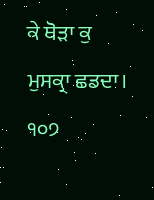ਕੇ ਥੋੜਾ ਕੁ ਮੁਸਕ੍ਰਾ ਛਡਦਾ।
੧੦੭